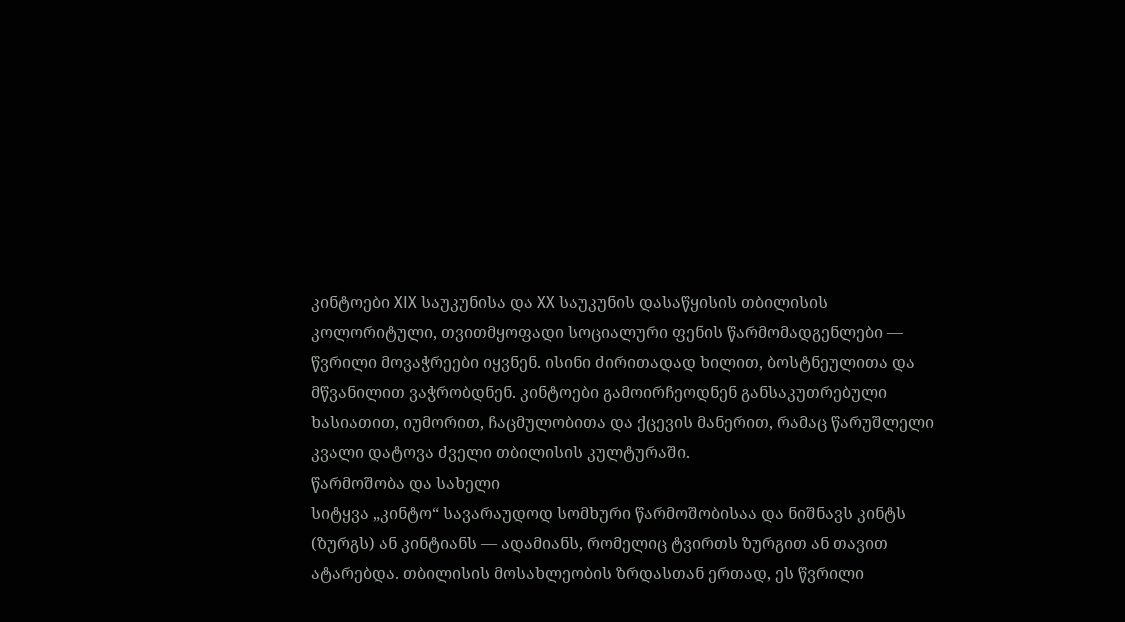კინტოები XIX საუკუნისა და XX საუკუნის დასაწყისის თბილისის კოლორიტული, თვითმყოფადი სოციალური ფენის წარმომადგენლები — წვრილი მოვაჭრეები იყვნენ. ისინი ძირითადად ხილით, ბოსტნეულითა და მწვანილით ვაჭრობდნენ. კინტოები გამოირჩეოდნენ განსაკუთრებული ხასიათით, იუმორით, ჩაცმულობითა და ქცევის მანერით, რამაც წარუშლელი კვალი დატოვა ძველი თბილისის კულტურაში.
წარმოშობა და სახელი
სიტყვა „კინტო“ სავარაუდოდ სომხური წარმოშობისაა და ნიშნავს კინტს (ზურგს) ან კინტიანს — ადამიანს, რომელიც ტვირთს ზურგით ან თავით ატარებდა. თბილისის მოსახლეობის ზრდასთან ერთად, ეს წვრილი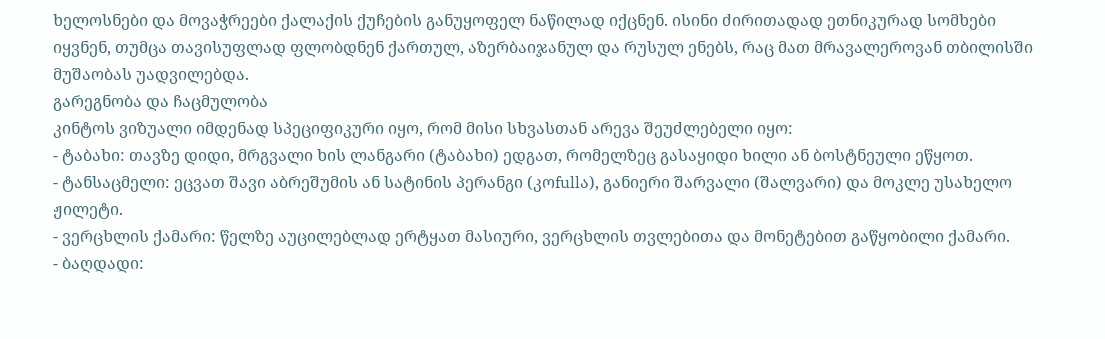ხელოსნები და მოვაჭრეები ქალაქის ქუჩების განუყოფელ ნაწილად იქცნენ. ისინი ძირითადად ეთნიკურად სომხები იყვნენ, თუმცა თავისუფლად ფლობდნენ ქართულ, აზერბაიჯანულ და რუსულ ენებს, რაც მათ მრავალეროვან თბილისში მუშაობას უადვილებდა.
გარეგნობა და ჩაცმულობა
კინტოს ვიზუალი იმდენად სპეციფიკური იყო, რომ მისი სხვასთან არევა შეუძლებელი იყო:
- ტაბახი: თავზე დიდი, მრგვალი ხის ლანგარი (ტაბახი) ედგათ, რომელზეც გასაყიდი ხილი ან ბოსტნეული ეწყოთ.
- ტანსაცმელი: ეცვათ შავი აბრეშუმის ან სატინის პერანგი (კოfullა), განიერი შარვალი (შალვარი) და მოკლე უსახელო ჟილეტი.
- ვერცხლის ქამარი: წელზე აუცილებლად ერტყათ მასიური, ვერცხლის თვლებითა და მონეტებით გაწყობილი ქამარი.
- ბაღდადი: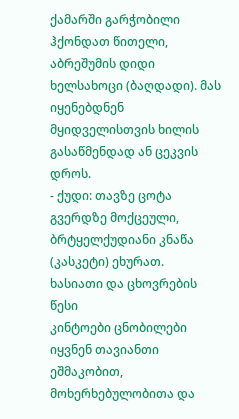ქამარში გარჭობილი ჰქონდათ წითელი, აბრეშუმის დიდი ხელსახოცი (ბაღდადი). მას იყენებდნენ მყიდველისთვის ხილის გასაწმენდად ან ცეკვის დროს.
- ქუდი: თავზე ცოტა გვერდზე მოქცეული, ბრტყელქუდიანი კნაწა (კასკეტი) ეხურათ.
ხასიათი და ცხოვრების წესი
კინტოები ცნობილები იყვნენ თავიანთი ეშმაკობით, მოხერხებულობითა და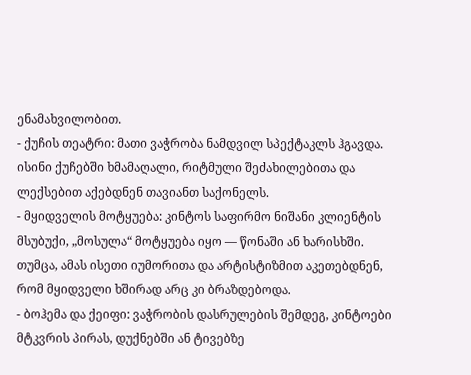ენამახვილობით.
- ქუჩის თეატრი: მათი ვაჭრობა ნამდვილ სპექტაკლს ჰგავდა. ისინი ქუჩებში ხმამაღალი, რიტმული შეძახილებითა და ლექსებით აქებდნენ თავიანთ საქონელს.
- მყიდველის მოტყუება: კინტოს საფირმო ნიშანი კლიენტის მსუბუქი, „მოსულა“ მოტყუება იყო — წონაში ან ხარისხში. თუმცა, ამას ისეთი იუმორითა და არტისტიზმით აკეთებდნენ, რომ მყიდველი ხშირად არც კი ბრაზდებოდა.
- ბოჰემა და ქეიფი: ვაჭრობის დასრულების შემდეგ, კინტოები მტკვრის პირას, დუქნებში ან ტივებზე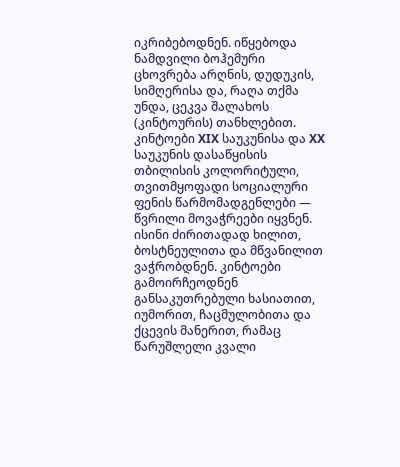იკრიბებოდნენ. იწყებოდა ნამდვილი ბოჰემური ცხოვრება არღნის, დუდუკის, სიმღერისა და, რაღა თქმა უნდა, ცეკვა შალახოს (კინტოურის) თანხლებით.
კინტოები XIX საუკუნისა და XX საუკუნის დასაწყისის თბილისის კოლორიტული, თვითმყოფადი სოციალური ფენის წარმომადგენლები — წვრილი მოვაჭრეები იყვნენ. ისინი ძირითადად ხილით, ბოსტნეულითა და მწვანილით ვაჭრობდნენ. კინტოები გამოირჩეოდნენ განსაკუთრებული ხასიათით, იუმორით, ჩაცმულობითა და ქცევის მანერით, რამაც წარუშლელი კვალი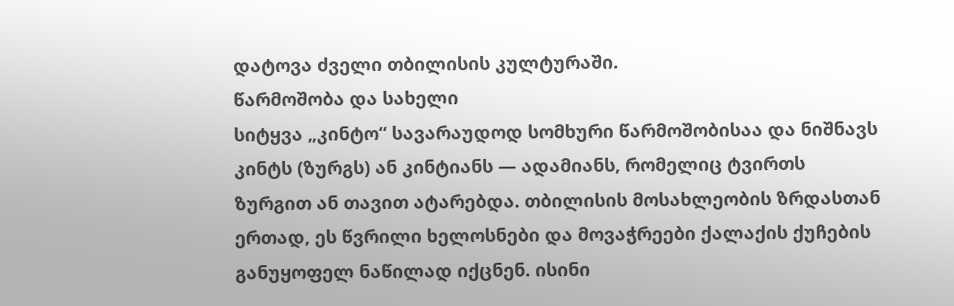დატოვა ძველი თბილისის კულტურაში.
წარმოშობა და სახელი
სიტყვა „კინტო“ სავარაუდოდ სომხური წარმოშობისაა და ნიშნავს კინტს (ზურგს) ან კინტიანს — ადამიანს, რომელიც ტვირთს ზურგით ან თავით ატარებდა. თბილისის მოსახლეობის ზრდასთან ერთად, ეს წვრილი ხელოსნები და მოვაჭრეები ქალაქის ქუჩების განუყოფელ ნაწილად იქცნენ. ისინი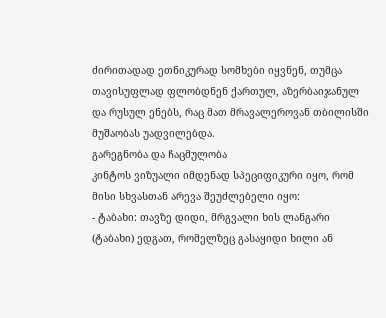ძირითადად ეთნიკურად სომხები იყვნენ, თუმცა თავისუფლად ფლობდნენ ქართულ, აზერბაიჯანულ და რუსულ ენებს, რაც მათ მრავალეროვან თბილისში მუშაობას უადვილებდა.
გარეგნობა და ჩაცმულობა
კინტოს ვიზუალი იმდენად სპეციფიკური იყო, რომ მისი სხვასთან არევა შეუძლებელი იყო:
- ტაბახი: თავზე დიდი, მრგვალი ხის ლანგარი (ტაბახი) ედგათ, რომელზეც გასაყიდი ხილი ან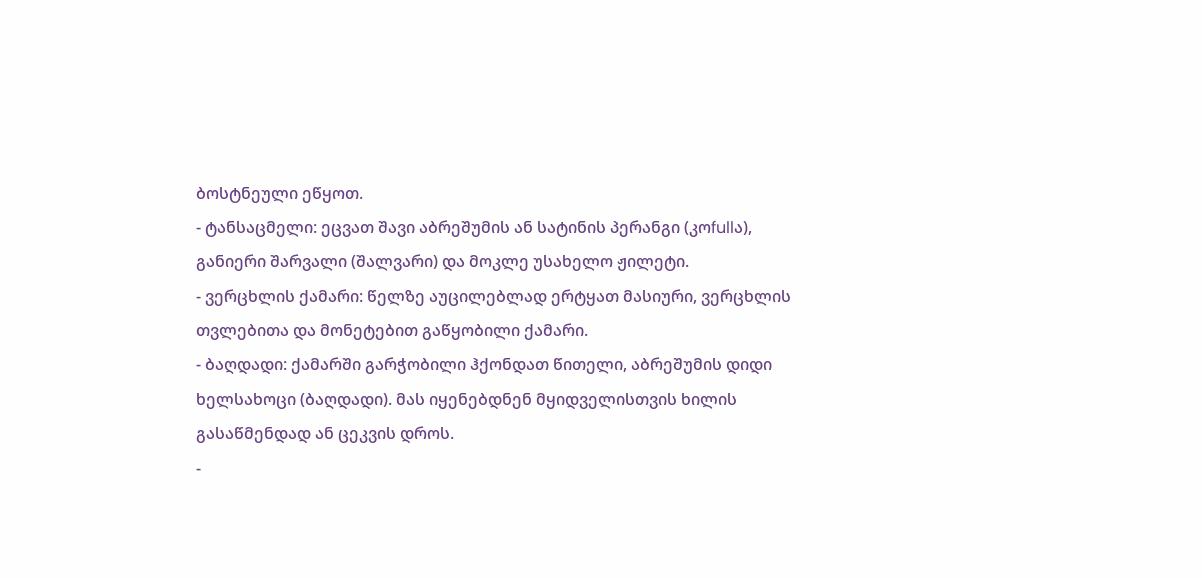ბოსტნეული ეწყოთ.
- ტანსაცმელი: ეცვათ შავი აბრეშუმის ან სატინის პერანგი (კოfullა), განიერი შარვალი (შალვარი) და მოკლე უსახელო ჟილეტი.
- ვერცხლის ქამარი: წელზე აუცილებლად ერტყათ მასიური, ვერცხლის თვლებითა და მონეტებით გაწყობილი ქამარი.
- ბაღდადი: ქამარში გარჭობილი ჰქონდათ წითელი, აბრეშუმის დიდი ხელსახოცი (ბაღდადი). მას იყენებდნენ მყიდველისთვის ხილის გასაწმენდად ან ცეკვის დროს.
-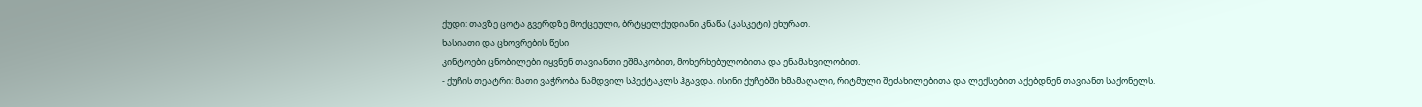ქუდი: თავზე ცოტა გვერდზე მოქცეული, ბრტყელქუდიანი კნაწა (კასკეტი) ეხურათ.
ხასიათი და ცხოვრების წესი
კინტოები ცნობილები იყვნენ თავიანთი ეშმაკობით, მოხერხებულობითა და ენამახვილობით.
- ქუჩის თეატრი: მათი ვაჭრობა ნამდვილ სპექტაკლს ჰგავდა. ისინი ქუჩებში ხმამაღალი, რიტმული შეძახილებითა და ლექსებით აქებდნენ თავიანთ საქონელს.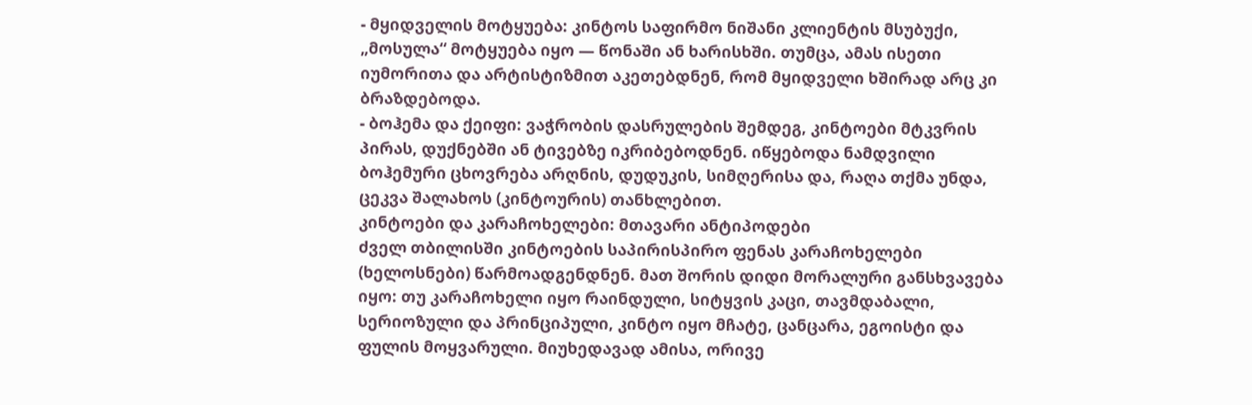- მყიდველის მოტყუება: კინტოს საფირმო ნიშანი კლიენტის მსუბუქი, „მოსულა“ მოტყუება იყო — წონაში ან ხარისხში. თუმცა, ამას ისეთი იუმორითა და არტისტიზმით აკეთებდნენ, რომ მყიდველი ხშირად არც კი ბრაზდებოდა.
- ბოჰემა და ქეიფი: ვაჭრობის დასრულების შემდეგ, კინტოები მტკვრის პირას, დუქნებში ან ტივებზე იკრიბებოდნენ. იწყებოდა ნამდვილი ბოჰემური ცხოვრება არღნის, დუდუკის, სიმღერისა და, რაღა თქმა უნდა, ცეკვა შალახოს (კინტოურის) თანხლებით.
კინტოები და კარაჩოხელები: მთავარი ანტიპოდები
ძველ თბილისში კინტოების საპირისპირო ფენას კარაჩოხელები (ხელოსნები) წარმოადგენდნენ. მათ შორის დიდი მორალური განსხვავება იყო: თუ კარაჩოხელი იყო რაინდული, სიტყვის კაცი, თავმდაბალი, სერიოზული და პრინციპული, კინტო იყო მჩატე, ცანცარა, ეგოისტი და ფულის მოყვარული. მიუხედავად ამისა, ორივე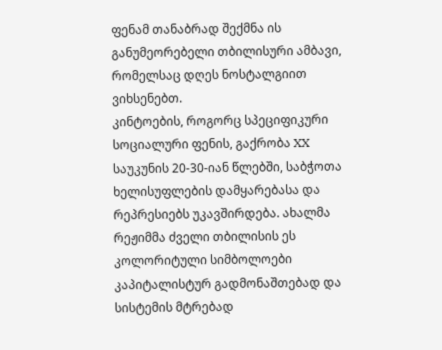ფენამ თანაბრად შექმნა ის განუმეორებელი თბილისური ამბავი, რომელსაც დღეს ნოსტალგიით ვიხსენებთ.
კინტოების, როგორც სპეციფიკური სოციალური ფენის, გაქრობა XX საუკუნის 20-30-იან წლებში, საბჭოთა ხელისუფლების დამყარებასა და რეპრესიებს უკავშირდება. ახალმა რეჟიმმა ძველი თბილისის ეს კოლორიტული სიმბოლოები კაპიტალისტურ გადმონაშთებად და სისტემის მტრებად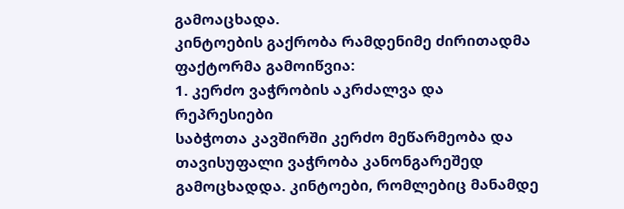გამოაცხადა.
კინტოების გაქრობა რამდენიმე ძირითადმა ფაქტორმა გამოიწვია:
1. კერძო ვაჭრობის აკრძალვა და რეპრესიები
საბჭოთა კავშირში კერძო მეწარმეობა და თავისუფალი ვაჭრობა კანონგარეშედ გამოცხადდა. კინტოები, რომლებიც მანამდე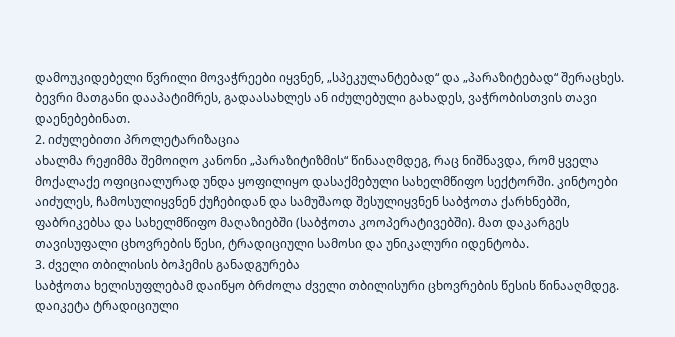დამოუკიდებელი წვრილი მოვაჭრეები იყვნენ, „სპეკულანტებად“ და „პარაზიტებად“ შერაცხეს. ბევრი მათგანი დააპატიმრეს, გადაასახლეს ან იძულებული გახადეს, ვაჭრობისთვის თავი დაენებებინათ.
2. იძულებითი პროლეტარიზაცია
ახალმა რეჟიმმა შემოიღო კანონი „პარაზიტიზმის“ წინააღმდეგ, რაც ნიშნავდა, რომ ყველა მოქალაქე ოფიციალურად უნდა ყოფილიყო დასაქმებული სახელმწიფო სექტორში. კინტოები აიძულეს, ჩამოსულიყვნენ ქუჩებიდან და სამუშაოდ შესულიყვნენ საბჭოთა ქარხნებში, ფაბრიკებსა და სახელმწიფო მაღაზიებში (საბჭოთა კოოპერატივებში). მათ დაკარგეს თავისუფალი ცხოვრების წესი, ტრადიციული სამოსი და უნიკალური იდენტობა.
3. ძველი თბილისის ბოჰემის განადგურება
საბჭოთა ხელისუფლებამ დაიწყო ბრძოლა ძველი თბილისური ცხოვრების წესის წინააღმდეგ. დაიკეტა ტრადიციული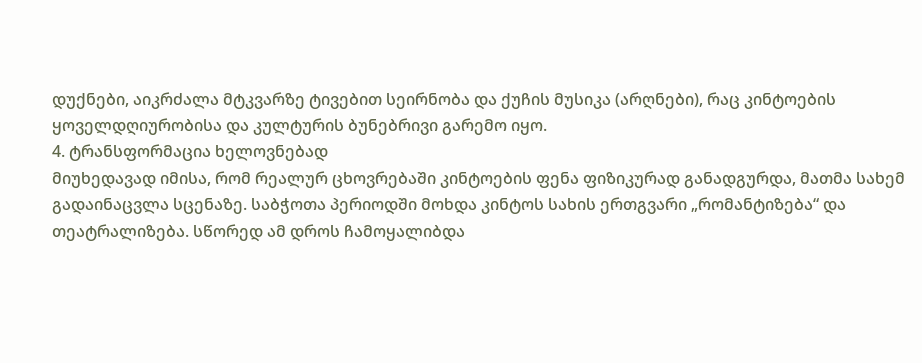დუქნები, აიკრძალა მტკვარზე ტივებით სეირნობა და ქუჩის მუსიკა (არღნები), რაც კინტოების ყოველდღიურობისა და კულტურის ბუნებრივი გარემო იყო.
4. ტრანსფორმაცია ხელოვნებად
მიუხედავად იმისა, რომ რეალურ ცხოვრებაში კინტოების ფენა ფიზიკურად განადგურდა, მათმა სახემ გადაინაცვლა სცენაზე. საბჭოთა პერიოდში მოხდა კინტოს სახის ერთგვარი „რომანტიზება“ და თეატრალიზება. სწორედ ამ დროს ჩამოყალიბდა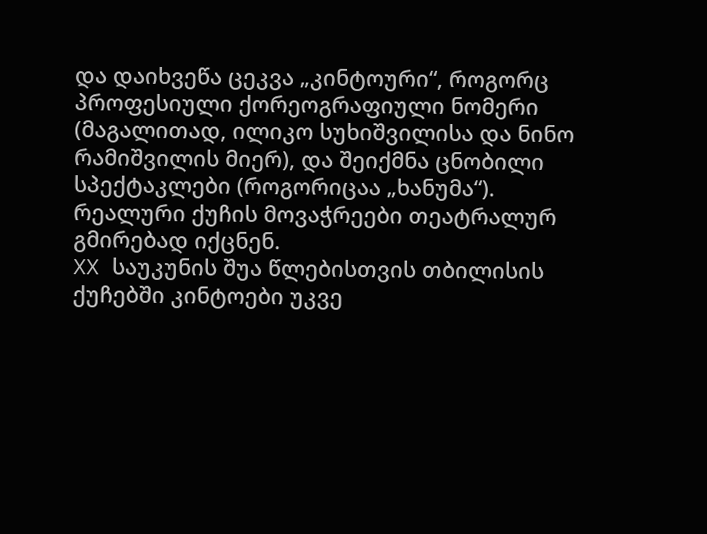და დაიხვეწა ცეკვა „კინტოური“, როგორც პროფესიული ქორეოგრაფიული ნომერი (მაგალითად, ილიკო სუხიშვილისა და ნინო რამიშვილის მიერ), და შეიქმნა ცნობილი სპექტაკლები (როგორიცაა „ხანუმა“). რეალური ქუჩის მოვაჭრეები თეატრალურ გმირებად იქცნენ.
XX საუკუნის შუა წლებისთვის თბილისის ქუჩებში კინტოები უკვე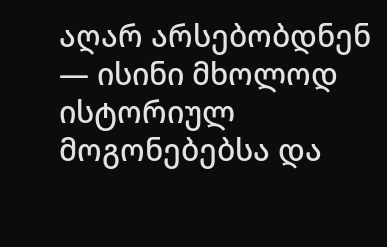აღარ არსებობდნენ — ისინი მხოლოდ ისტორიულ მოგონებებსა და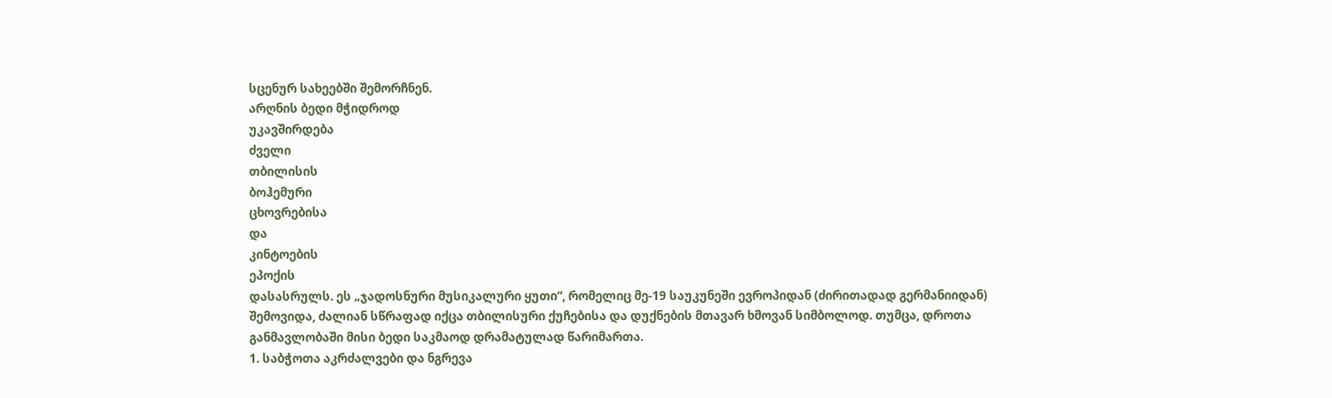სცენურ სახეებში შემორჩნენ.
არღნის ბედი მჭიდროდ
უკავშირდება
ძველი
თბილისის
ბოჰემური
ცხოვრებისა
და
კინტოების
ეპოქის
დასასრულს. ეს „ჯადოსნური მუსიკალური ყუთი“, რომელიც მე-19 საუკუნეში ევროპიდან (ძირითადად გერმანიიდან) შემოვიდა, ძალიან სწრაფად იქცა თბილისური ქუჩებისა და დუქნების მთავარ ხმოვან სიმბოლოდ. თუმცა, დროთა განმავლობაში მისი ბედი საკმაოდ დრამატულად წარიმართა.
1. საბჭოთა აკრძალვები და ნგრევა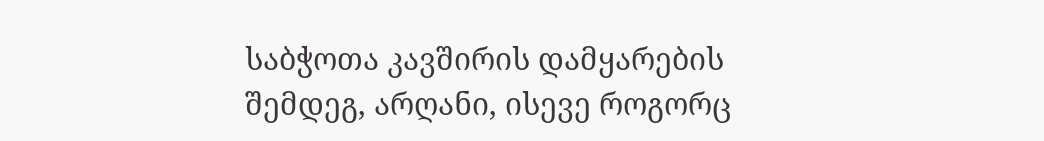საბჭოთა კავშირის დამყარების შემდეგ, არღანი, ისევე როგორც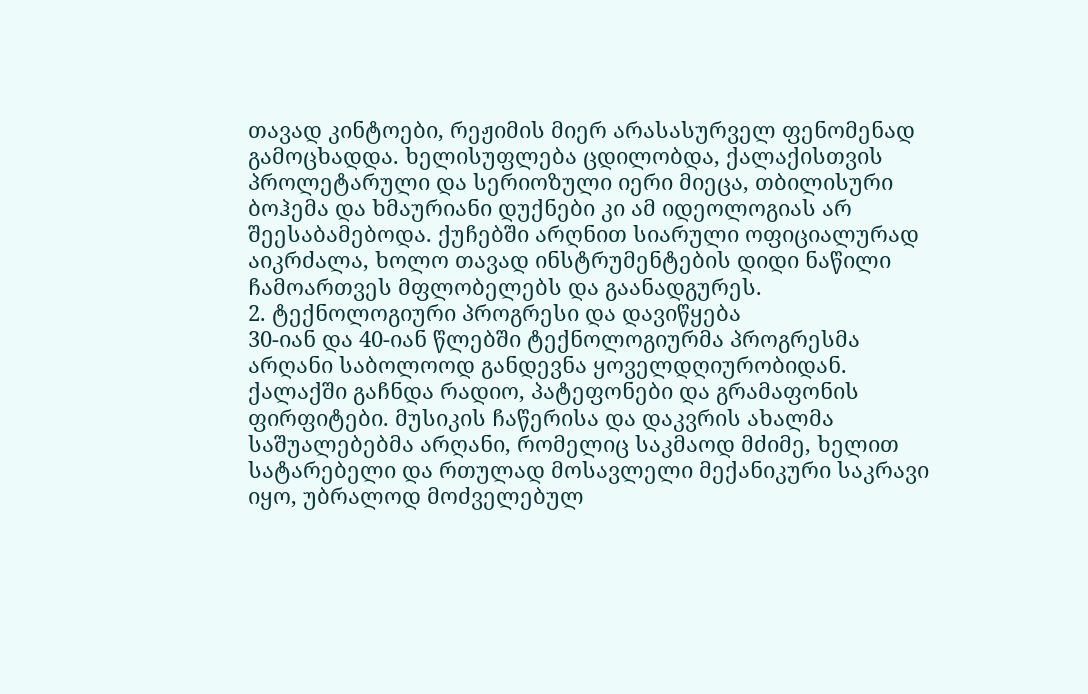თავად კინტოები, რეჟიმის მიერ არასასურველ ფენომენად გამოცხადდა. ხელისუფლება ცდილობდა, ქალაქისთვის პროლეტარული და სერიოზული იერი მიეცა, თბილისური ბოჰემა და ხმაურიანი დუქნები კი ამ იდეოლოგიას არ შეესაბამებოდა. ქუჩებში არღნით სიარული ოფიციალურად აიკრძალა, ხოლო თავად ინსტრუმენტების დიდი ნაწილი ჩამოართვეს მფლობელებს და გაანადგურეს.
2. ტექნოლოგიური პროგრესი და დავიწყება
30-იან და 40-იან წლებში ტექნოლოგიურმა პროგრესმა არღანი საბოლოოდ განდევნა ყოველდღიურობიდან. ქალაქში გაჩნდა რადიო, პატეფონები და გრამაფონის ფირფიტები. მუსიკის ჩაწერისა და დაკვრის ახალმა საშუალებებმა არღანი, რომელიც საკმაოდ მძიმე, ხელით სატარებელი და რთულად მოსავლელი მექანიკური საკრავი იყო, უბრალოდ მოძველებულ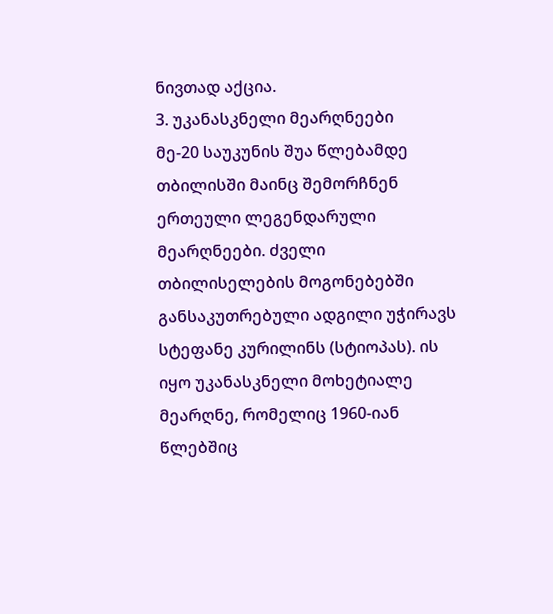ნივთად აქცია.
3. უკანასკნელი მეარღნეები
მე-20 საუკუნის შუა წლებამდე თბილისში მაინც შემორჩნენ ერთეული ლეგენდარული მეარღნეები. ძველი თბილისელების მოგონებებში განსაკუთრებული ადგილი უჭირავს სტეფანე კურილინს (სტიოპას). ის იყო უკანასკნელი მოხეტიალე მეარღნე, რომელიც 1960-იან წლებშიც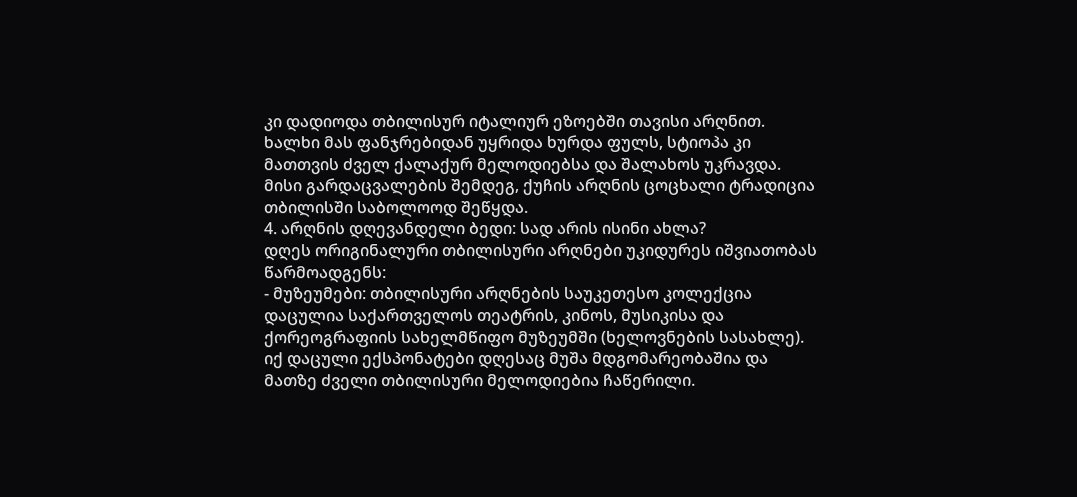კი დადიოდა თბილისურ იტალიურ ეზოებში თავისი არღნით. ხალხი მას ფანჯრებიდან უყრიდა ხურდა ფულს, სტიოპა კი მათთვის ძველ ქალაქურ მელოდიებსა და შალახოს უკრავდა. მისი გარდაცვალების შემდეგ, ქუჩის არღნის ცოცხალი ტრადიცია თბილისში საბოლოოდ შეწყდა.
4. არღნის დღევანდელი ბედი: სად არის ისინი ახლა?
დღეს ორიგინალური თბილისური არღნები უკიდურეს იშვიათობას წარმოადგენს:
- მუზეუმები: თბილისური არღნების საუკეთესო კოლექცია დაცულია საქართველოს თეატრის, კინოს, მუსიკისა და ქორეოგრაფიის სახელმწიფო მუზეუმში (ხელოვნების სასახლე). იქ დაცული ექსპონატები დღესაც მუშა მდგომარეობაშია და მათზე ძველი თბილისური მელოდიებია ჩაწერილი.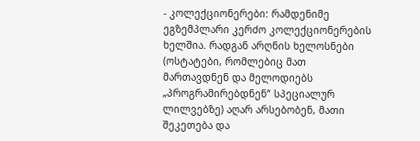- კოლექციონერები: რამდენიმე ეგზემპლარი კერძო კოლექციონერების ხელშია. რადგან არღნის ხელოსნები (ოსტატები, რომლებიც მათ მართავდნენ და მელოდიებს „პროგრამირებდნენ“ სპეციალურ ლილვებზე) აღარ არსებობენ, მათი შეკეთება და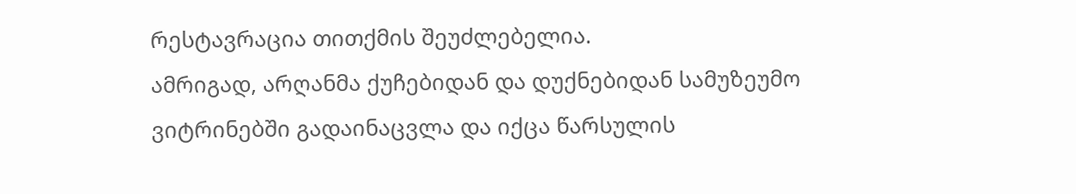რესტავრაცია თითქმის შეუძლებელია.
ამრიგად, არღანმა ქუჩებიდან და დუქნებიდან სამუზეუმო ვიტრინებში გადაინაცვლა და იქცა წარსულის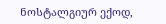ნოსტალგიურ ექოდ,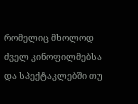რომელიც მხოლოდ ძველ კინოფილმებსა და სპექტაკლებში თუ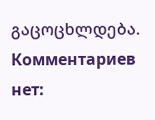გაცოცხლდება.
Комментариев нет: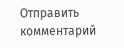Отправить комментарий